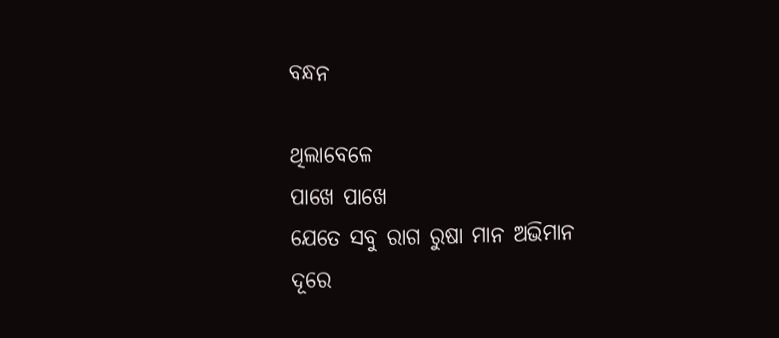ବନ୍ଧନ

ଥିଲାବେଳେ
ପାଖେ ପାଖେ
ଯେତେ ସବୁ ରାଗ ରୁଷା ମାନ ଅଭିମାନ
ଦୂରେ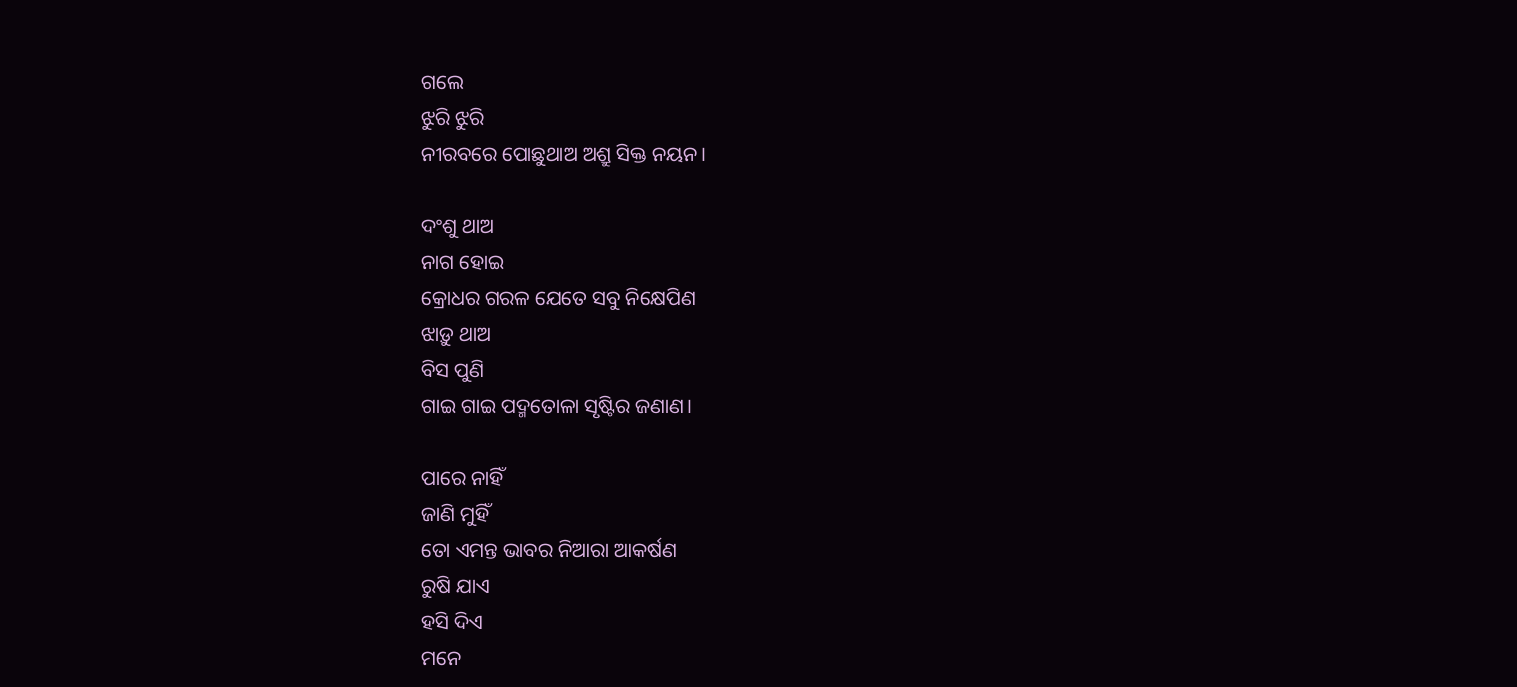ଗଲେ
ଝୁରି ଝୁରି
ନୀରବରେ ପୋଛୁଥାଅ ଅଶ୍ରୁ ସିକ୍ତ ନୟନ।

ଦଂଶୁ ଥାଅ
ନାଗ ହୋଇ
କ୍ରୋଧର ଗରଳ ଯେତେ ସବୁ ନିକ୍ଷେପିଣ
ଝାଡ଼ୁ ଥାଅ
ବିସ ପୁଣି
ଗାଇ ଗାଇ ପଦ୍ମତୋଳା ସୃଷ୍ଟିର ଜଣାଣ।

ପାରେ ନାହିଁ
ଜାଣି ମୁହିଁ
ତୋ ଏମନ୍ତ ଭାବର ନିଆରା ଆକର୍ଷଣ
ରୁଷି ଯାଏ
ହସି ଦିଏ
ମନେ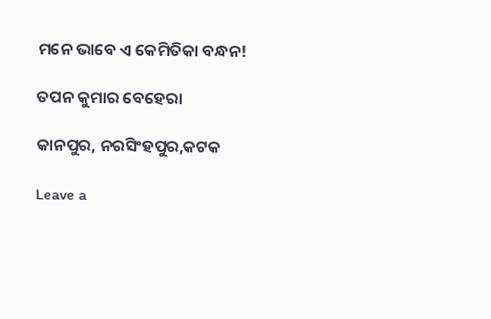ମନେ ଭାବେ ଏ କେମିତିକା ବନ୍ଧନ!

ତପନ କୁମାର ବେହେରା

କାନପୁର, ନରସିଂହପୁର,କଟକ

Leave a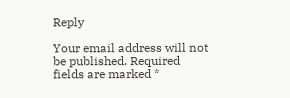Reply

Your email address will not be published. Required fields are marked *